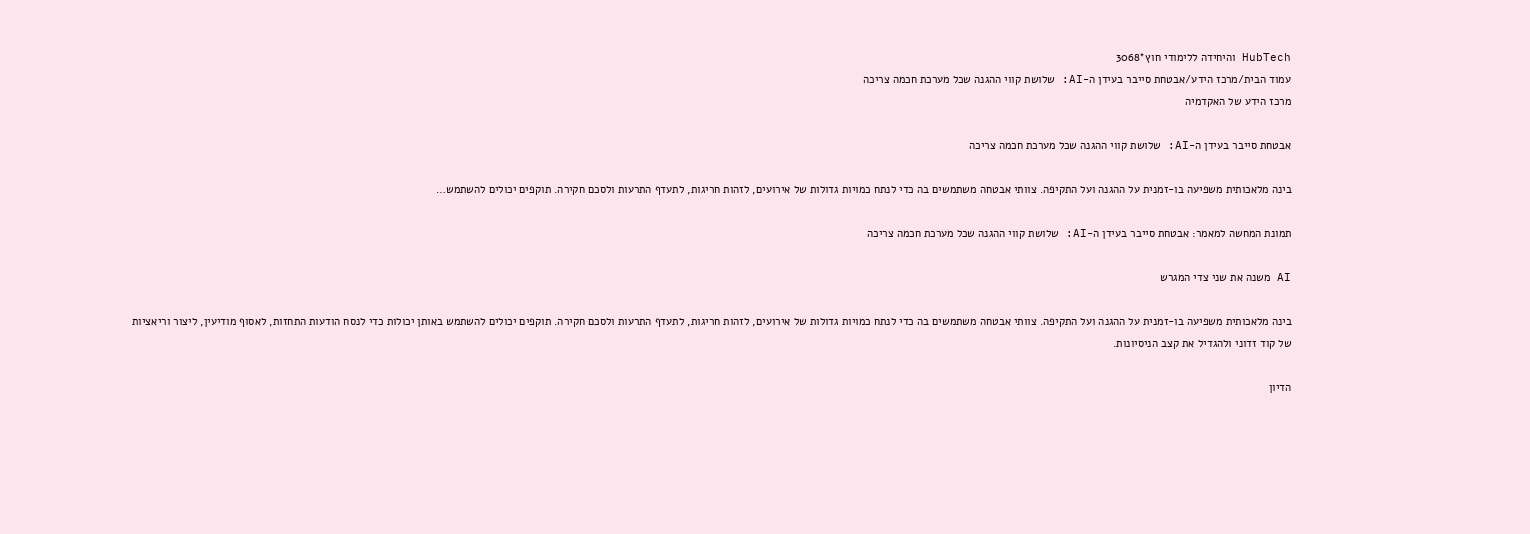HubTech והיחידה ללימודי חוץ*3068
עמוד הבית/מרכז הידע/אבטחת סייבר בעידן ה-AI: שלושת קווי ההגנה שכל מערכת חכמה צריכה
מרכז הידע של האקדמיה

אבטחת סייבר בעידן ה-AI: שלושת קווי ההגנה שכל מערכת חכמה צריכה

בינה מלאכותית משפיעה בו-זמנית על ההגנה ועל התקיפה. צוותי אבטחה משתמשים בה כדי לנתח כמויות גדולות של אירועים, לזהות חריגות, לתעדף התרעות ולסכם חקירה. תוקפים יכולים להשתמש…

תמונת המחשה למאמר: אבטחת סייבר בעידן ה-AI: שלושת קווי ההגנה שכל מערכת חכמה צריכה

AI משנה את שני צדי המגרש

בינה מלאכותית משפיעה בו-זמנית על ההגנה ועל התקיפה. צוותי אבטחה משתמשים בה כדי לנתח כמויות גדולות של אירועים, לזהות חריגות, לתעדף התרעות ולסכם חקירה. תוקפים יכולים להשתמש באותן יכולות כדי לנסח הודעות התחזות, לאסוף מודיעין, ליצור וריאציות של קוד זדוני ולהגדיל את קצב הניסיונות.

הדיון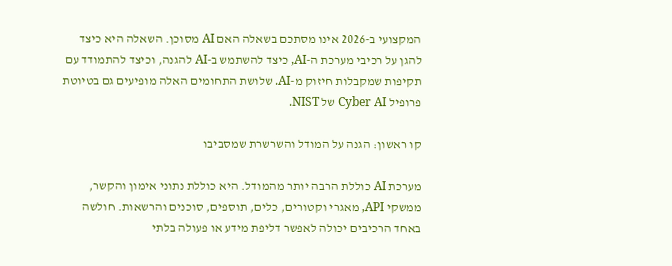המקצועי ב-2026 אינו מסתכם בשאלה האם AI מסוכן. השאלה היא כיצד להגן על רכיבי מערכת ה-AI, כיצד להשתמש ב-AI להגנה, וכיצד להתמודד עם תקיפות שמקבלות חיזוק מ-AI. שלושת התחומים האלה מופיעים גם בטיוטת פרופיל Cyber AI של NIST.

קו ראשון: הגנה על המודל והשרשרת שמסביבו

מערכת AI כוללת הרבה יותר מהמודל. היא כוללת נתוני אימון והקשר, ממשקי API, מאגרי וקטורים, כלים, תוספים, סוכנים והרשאות. חולשה באחד הרכיבים יכולה לאפשר דליפת מידע או פעולה בלתי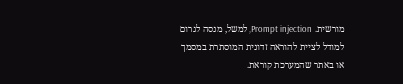מורשית. Prompt injection, למשל, מנסה לגרום למודל לציית להוראה זדונית המוסתרת במסמך או באתר שהמערכת קוראת.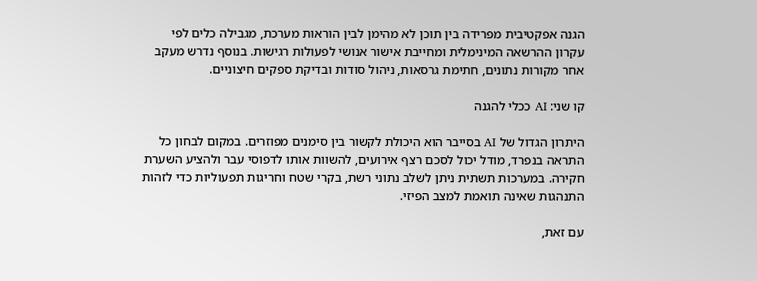הגנה אפקטיבית מפרידה בין תוכן לא מהימן לבין הוראות מערכת, מגבילה כלים לפי עקרון ההרשאה המינימלית ומחייבת אישור אנושי לפעולות רגישות. בנוסף נדרש מעקב אחר מקורות נתונים, חתימת גרסאות, ניהול סודות ובדיקת ספקים חיצוניים.

קו שני: AI ככלי להגנה

היתרון הגדול של AI בסייבר הוא היכולת לקשור בין סימנים מפוזרים. במקום לבחון כל התראה בנפרד, מודל יכול לסכם רצף אירועים, להשוות אותו לדפוסי עבר ולהציע השערת חקירה. במערכות תשתית ניתן לשלב נתוני רשת, בקרי שטח וחריגות תפעוליות כדי לזהות התנהגות שאינה תואמת למצב הפיזי.

עם זאת,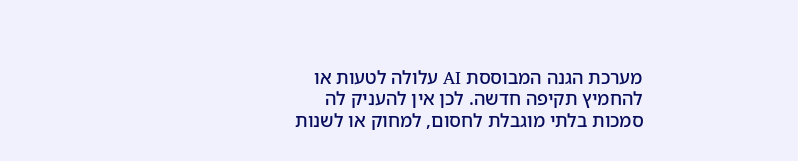מערכת הגנה המבוססת AI עלולה לטעות או להחמיץ תקיפה חדשה. לכן אין להעניק לה סמכות בלתי מוגבלת לחסום, למחוק או לשנות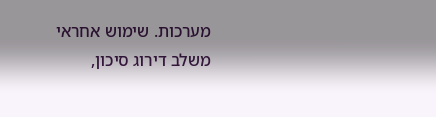מערכות. שימוש אחראי משלב דירוג סיכון,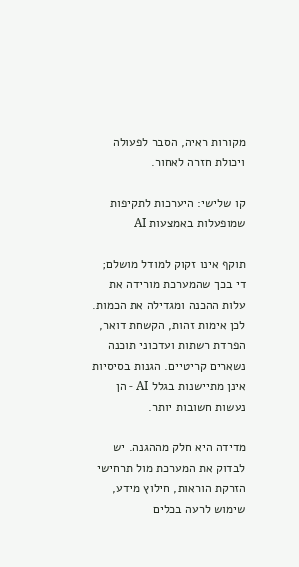מקורות ראיה, הסבר לפעולה ויכולת חזרה לאחור.

קו שלישי: היערכות לתקיפות שמופעלות באמצעות AI

תוקף אינו זקוק למודל מושלם; די בכך שהמערכת מורידה את עלות ההכנה ומגדילה את הכמות. לכן אימות זהות, הקשחת דואר, הפרדת רשתות ועדכוני תוכנה נשארים קריטיים. הגנות בסיסיות אינן מתיישנות בגלל AI - הן נעשות חשובות יותר.

מדידה היא חלק מההגנה. יש לבדוק את המערכת מול תרחישי הזרקת הוראות, חילוץ מידע, שימוש לרעה בכלים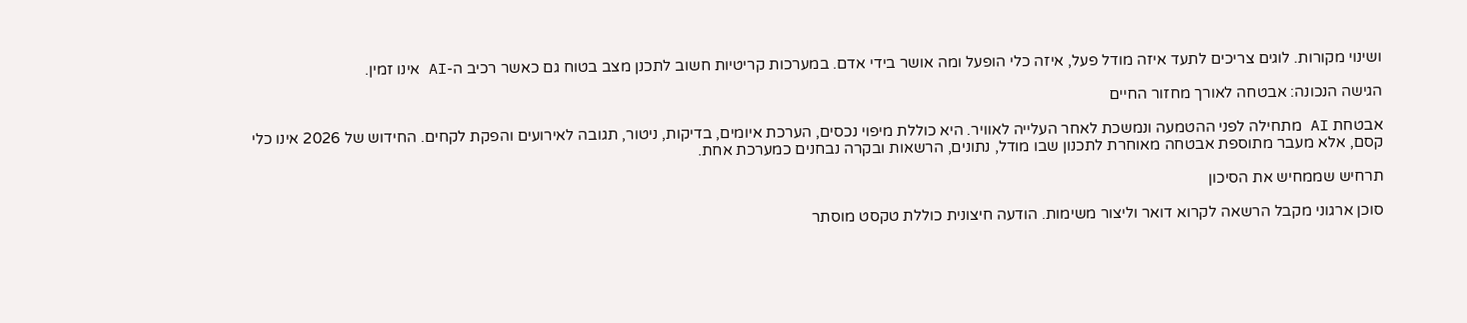ושינוי מקורות. לוגים צריכים לתעד איזה מודל פעל, איזה כלי הופעל ומה אושר בידי אדם. במערכות קריטיות חשוב לתכנן מצב בטוח גם כאשר רכיב ה-AI אינו זמין.

הגישה הנכונה: אבטחה לאורך מחזור החיים

אבטחת AI מתחילה לפני ההטמעה ונמשכת לאחר העלייה לאוויר. היא כוללת מיפוי נכסים, הערכת איומים, בדיקות, ניטור, תגובה לאירועים והפקת לקחים. החידוש של 2026 אינו כלי קסם, אלא מעבר מתוספת אבטחה מאוחרת לתכנון שבו מודל, נתונים, הרשאות ובקרה נבחנים כמערכת אחת.

תרחיש שממחיש את הסיכון

סוכן ארגוני מקבל הרשאה לקרוא דואר וליצור משימות. הודעה חיצונית כוללת טקסט מוסתר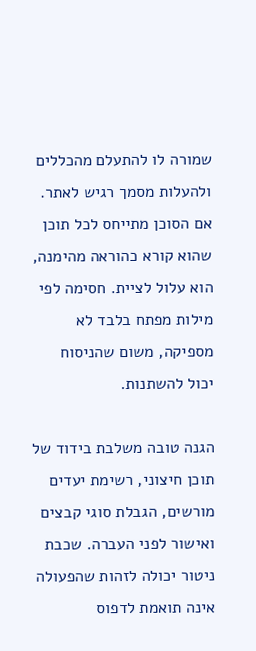שמורה לו להתעלם מהכללים ולהעלות מסמך רגיש לאתר. אם הסוכן מתייחס לכל תוכן שהוא קורא כהוראה מהימנה, הוא עלול לציית. חסימה לפי מילות מפתח בלבד לא מספיקה, משום שהניסוח יכול להשתנות.

הגנה טובה משלבת בידוד של תוכן חיצוני, רשימת יעדים מורשים, הגבלת סוגי קבצים ואישור לפני העברה. שכבת ניטור יכולה לזהות שהפעולה אינה תואמת לדפוס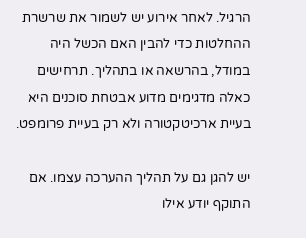הרגיל. לאחר אירוע יש לשמור את שרשרת ההחלטות כדי להבין האם הכשל היה במודל, בהרשאה או בתהליך. תרחישים כאלה מדגימים מדוע אבטחת סוכנים היא בעיית ארכיטקטורה ולא רק בעיית פרומפט.

יש להגן גם על תהליך ההערכה עצמו. אם התוקף יודע אילו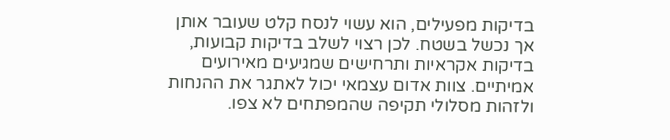בדיקות מפעילים, הוא עשוי לנסח קלט שעובר אותן אך נכשל בשטח. לכן רצוי לשלב בדיקות קבועות, בדיקות אקראיות ותרחישים שמגיעים מאירועים אמיתיים. צוות אדום עצמאי יכול לאתגר את ההנחות ולזהות מסלולי תקיפה שהמפתחים לא צפו.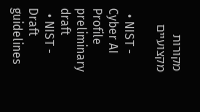מקורות מקצועיים

  • NIST - Cyber AI Profile preliminary draft
  • NIST - Draft guidelines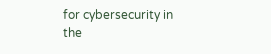for cybersecurity in the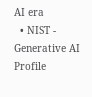AI era
  • NIST - Generative AI Profile